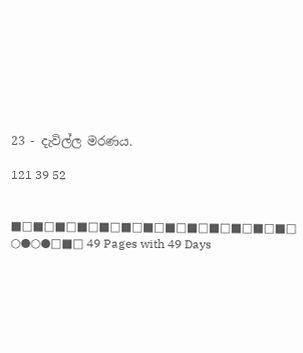23 - දැවිල්ල මරණය.

121 39 52


■□■□■□■□■□■□■□■□■□■□■□■□■□
○●○●□■□ 49 Pages with 49 Days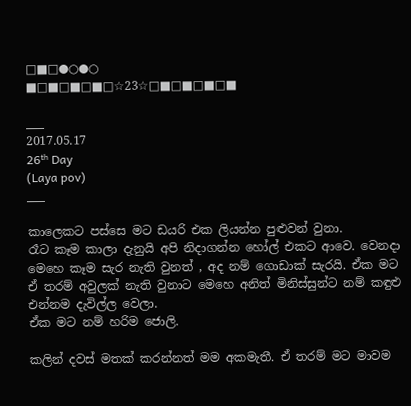□■□●○●○
■□■□■□■□☆23☆□■□■□■□■

___
2017.05.17
26ᵗʰ Day
(Laya pov)
___

කාලෙකට පස්සෙ මට ඩයරි එක ලියන්න පුළුවන් වුනා.
රෑට කෑම කාලා දැනුයි අපි නිදාගන්න හෝල් එකට ආවෙ. වෙනදා මෙහෙ කෑම සැර නැති වුනත් , අද නම් ගොඩාක් සැරයි. ඒක මට ඒ තරම් අවුලක් නැති වුනාට මෙහෙ අනිත් මිනිස්සුන්ට නම් කඳුළු එන්නම දැවිල්ල වෙලා.
ඒක මට නම් හරිම ජොලි.

කලින් දවස් මතක් කරන්නත් මම අකමැතී. ඒ තරම් මට මාවම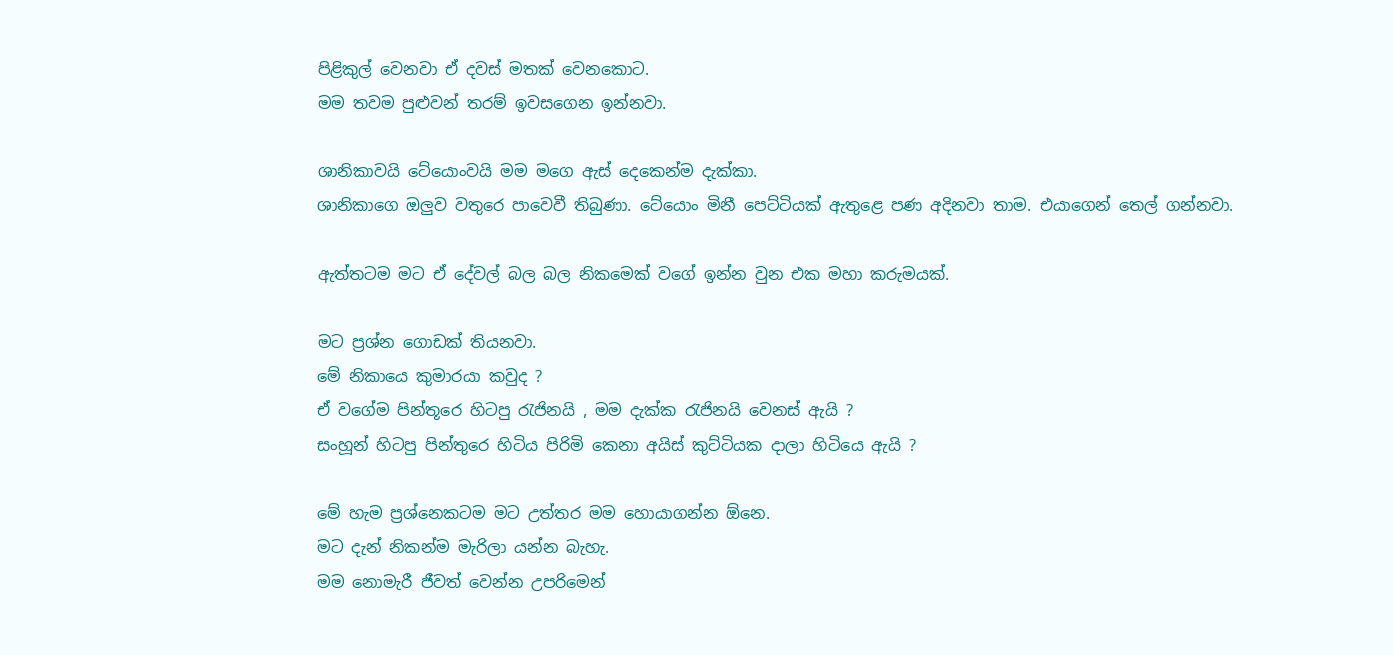පිළිකුල් වෙනවා ඒ දවස් මතක් වෙනකොට.
මම තවම පුළුවන් තරම් ඉවසගෙන ඉන්නවා.

ශානිකාවයි ටේයොංවයි මම මගෙ ඇස් දෙකෙන්ම දැක්කා.
ශානිකාගෙ ඔලුව වතුරෙ පාවෙවී තිබුණා. ටේයොං මිනී පෙට්ටියක් ඇතුළෙ පණ අදිනවා තාම. එයාගෙන් තෙල් ගන්නවා.

ඇත්තටම මට ඒ දේවල් බල බල නිකමෙක් වගේ ඉන්න වුන එක මහා කරුමයක්.

මට ප්‍රශ්න ගොඩක් තියනවා.
මේ නිකායෙ කුමාරයා කවුද ?
ඒ වගේම පින්තූරෙ හිටපු රැජිනයි , මම දැක්ක රැජිනයි වෙනස් ඇයි ?
සංහූන් හිටපු පින්තුරෙ හිටිය පිරිමි කෙනා අයිස් කුට්ටියක දාලා හිටියෙ ඇයි ?

මේ හැම ප්‍රශ්නෙකටම මට උත්තර මම හොයාගන්න ඕනෙ.
මට දැන් නිකන්ම මැරිලා යන්න බැහැ.
මම නොමැරී ජීවත් වෙන්න උපරිමෙන්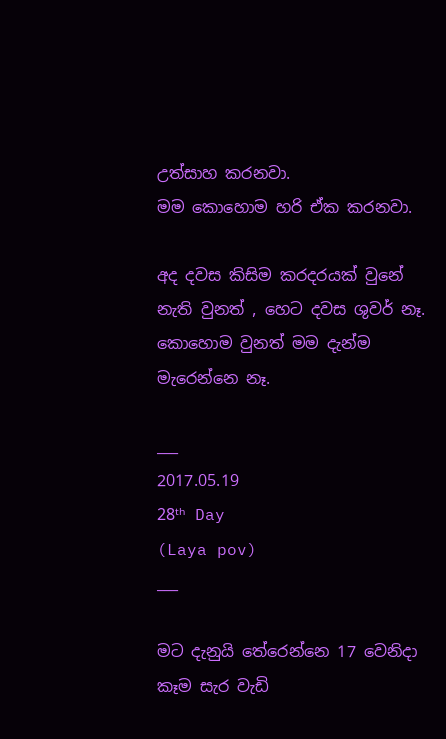උත්සාහ කරනවා.
මම කොහොම හරි ඒක කරනවා.

අද දවස කිසිම කරදරයක් වුනේ නැති වුනත් , හෙට දවස ශුවර් නෑ. කොහොම වුනත් මම දැන්ම මැරෙන්නෙ නෑ.

___
2017.05.19
28ᵗʰ Day
(Laya pov)
___

මට දැනුයි තේරෙන්නෙ 17 වෙනිදා කෑම සැර වැඩි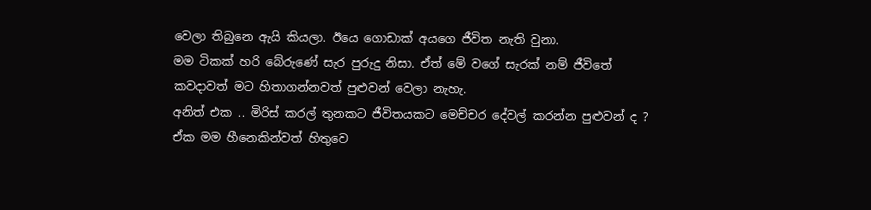වෙලා තිබුනෙ ඇයි කියලා. ඊයෙ ගොඩාක් අයගෙ ජීවිත නැති වුනා.
මම ටිකක් හරි බේරුණේ සැර පුරුදු නිසා. ඒත් මේ වගේ සැරක් නම් ජීවිතේ කවදාවත් මට හිතාගන්නවත් පුළුවන් වෙලා නැහැ.
අනිත් එක .. මිරිස් කරල් තුනකට ජීවිතයකට මෙච්චර දේවල් කරන්න පුළුවන් ද ? ඒක මම හීනෙකින්වත් හිතුවෙ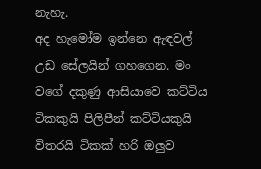නැහැ.
අද හැමෝම ඉන්නෙ ඇඳවල් උඩ සේලයින් ගහගෙන. මං වගේ දකුණු ආසියාවෙ කට්ටිය ටිකකුයි පිලිපීන් කට්ටියකුයි විතරයි ටිකක් හරි ඔලුව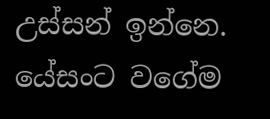උස්සන් ඉන්නෙ.
යේසංට වගේම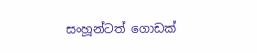සංහූන්ටත් ගොඩක්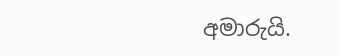අමාරුයි.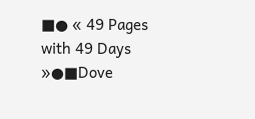■● « 49 Pages with 49 Days »●■Dove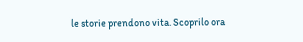le storie prendono vita. Scoprilo ora